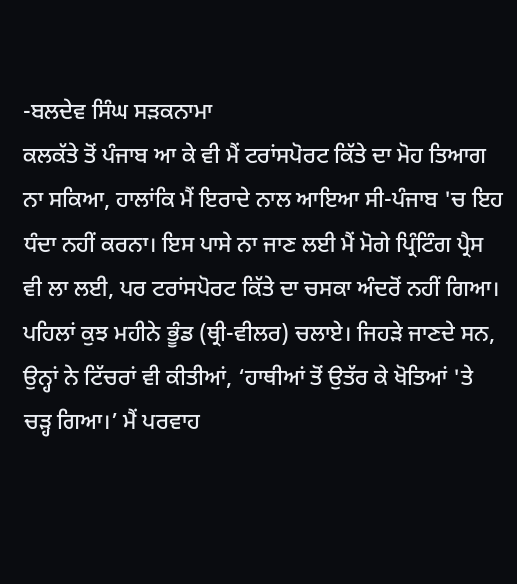-ਬਲਦੇਵ ਸਿੰਘ ਸੜਕਨਾਮਾ
ਕਲਕੱਤੇ ਤੋਂ ਪੰਜਾਬ ਆ ਕੇ ਵੀ ਮੈਂ ਟਰਾਂਸਪੋਰਟ ਕਿੱਤੇ ਦਾ ਮੋਹ ਤਿਆਗ ਨਾ ਸਕਿਆ, ਹਾਲਾਂਕਿ ਮੈਂ ਇਰਾਦੇ ਨਾਲ ਆਇਆ ਸੀ-ਪੰਜਾਬ 'ਚ ਇਹ ਧੰਦਾ ਨਹੀਂ ਕਰਨਾ। ਇਸ ਪਾਸੇ ਨਾ ਜਾਣ ਲਈ ਮੈਂ ਮੋਗੇ ਪ੍ਰਿੰਟਿੰਗ ਪ੍ਰੈਸ ਵੀ ਲਾ ਲਈ, ਪਰ ਟਰਾਂਸਪੋਰਟ ਕਿੱਤੇ ਦਾ ਚਸਕਾ ਅੰਦਰੋਂ ਨਹੀਂ ਗਿਆ।
ਪਹਿਲਾਂ ਕੁਝ ਮਹੀਨੇ ਭੂੰਡ (ਥ੍ਰੀ-ਵੀਲਰ) ਚਲਾਏ। ਜਿਹੜੇ ਜਾਣਦੇ ਸਨ, ਉਨ੍ਹਾਂ ਨੇ ਟਿੱਚਰਾਂ ਵੀ ਕੀਤੀਆਂ, ‘ਹਾਥੀਆਂ ਤੋਂ ਉਤੱਰ ਕੇ ਖੋਤਿਆਂ 'ਤੇ ਚੜ੍ਹ ਗਿਆ।’ ਮੈਂ ਪਰਵਾਹ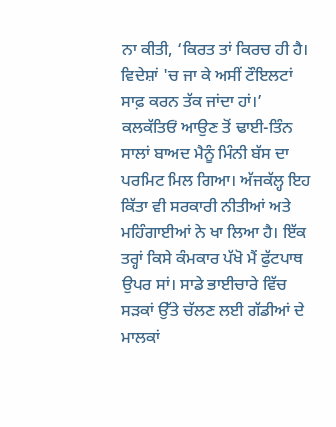ਨਾ ਕੀਤੀ, ‘ਕਿਰਤ ਤਾਂ ਕਿਰਚ ਹੀ ਹੈ। ਵਿਦੇਸ਼ਾਂ 'ਚ ਜਾ ਕੇ ਅਸੀਂ ਟੌਇਲਟਾਂ ਸਾਫ਼ ਕਰਨ ਤੱਕ ਜਾਂਦਾ ਹਾਂ।’
ਕਲਕੱਤਿਓਂ ਆਉਣ ਤੋਂ ਢਾਈ-ਤਿੰਨ ਸਾਲਾਂ ਬਾਅਦ ਮੈਨੂੰ ਮਿੰਨੀ ਬੱਸ ਦਾ ਪਰਮਿਟ ਮਿਲ ਗਿਆ। ਅੱਜਕੱਲ੍ਹ ਇਹ ਕਿੱਤਾ ਵੀ ਸਰਕਾਰੀ ਨੀਤੀਆਂ ਅਤੇ ਮਹਿੰਗਾਈਆਂ ਨੇ ਖਾ ਲਿਆ ਹੈ। ਇੱਕ ਤਰ੍ਹਾਂ ਕਿਸੇ ਕੰਮਕਾਰ ਪੱਖੋ ਮੈਂ ਫੁੱਟਪਾਥ ਉਪਰ ਸਾਂ। ਸਾਡੇ ਭਾਈਚਾਰੇ ਵਿੱਚ ਸੜਕਾਂ ਉੱਤੇ ਚੱਲਣ ਲਈ ਗੱਡੀਆਂ ਦੇ ਮਾਲਕਾਂ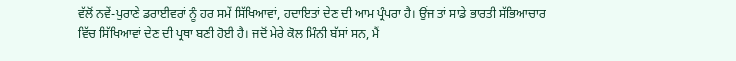ਵੱਲੋਂ ਨਵੇਂ-ਪੁਰਾਣੇ ਡਰਾਈਵਰਾਂ ਨੂੰ ਹਰ ਸਮੇਂ ਸਿੱਖਿਆਵਾਂ, ਹਦਾਇਤਾਂ ਦੇਣ ਦੀ ਆਮ ਪ੍ਰੰਪਰਾ ਹੈ। ਉਂਜ ਤਾਂ ਸਾਡੇ ਭਾਰਤੀ ਸੱਭਿਆਚਾਰ ਵਿੱਚ ਸਿੱਖਿਆਵਾਂ ਦੇਣ ਦੀ ਪ੍ਰਥਾ ਬਣੀ ਹੋਈ ਹੈ। ਜਦੋਂ ਮੇਰੇ ਕੋਲ ਮਿੰਨੀ ਬੱਸਾਂ ਸਨ, ਮੈਂ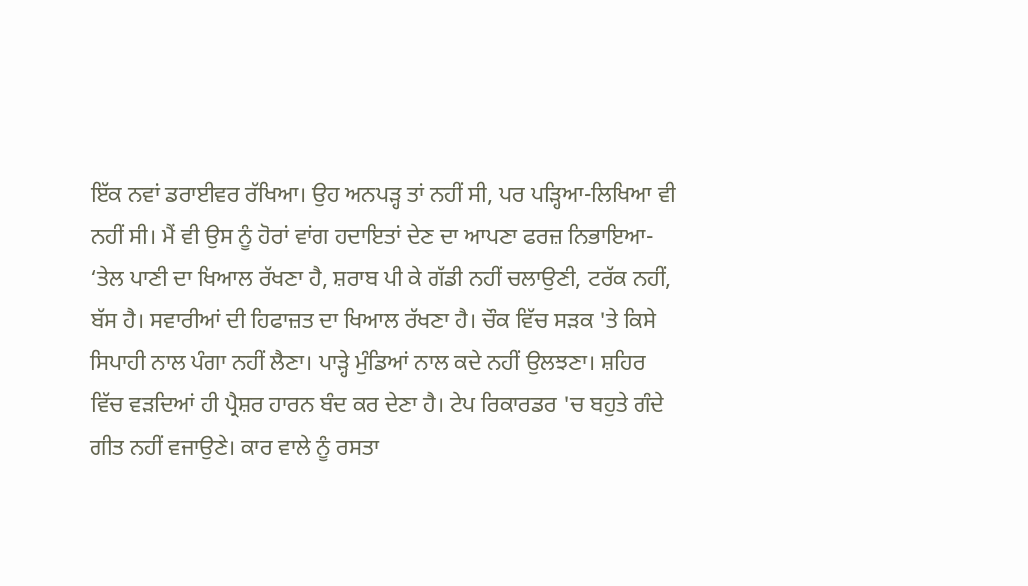ਇੱਕ ਨਵਾਂ ਡਰਾਈਵਰ ਰੱਖਿਆ। ਉਹ ਅਨਪੜ੍ਹ ਤਾਂ ਨਹੀਂ ਸੀ, ਪਰ ਪੜ੍ਹਿਆ-ਲਿਖਿਆ ਵੀ ਨਹੀਂ ਸੀ। ਮੈਂ ਵੀ ਉਸ ਨੂੰ ਹੋਰਾਂ ਵਾਂਗ ਹਦਾਇਤਾਂ ਦੇਣ ਦਾ ਆਪਣਾ ਫਰਜ਼ ਨਿਭਾਇਆ-
‘ਤੇਲ ਪਾਣੀ ਦਾ ਖਿਆਲ ਰੱਖਣਾ ਹੈ, ਸ਼ਰਾਬ ਪੀ ਕੇ ਗੱਡੀ ਨਹੀਂ ਚਲਾਉਣੀ, ਟਰੱਕ ਨਹੀਂ, ਬੱਸ ਹੈ। ਸਵਾਰੀਆਂ ਦੀ ਹਿਫਾਜ਼ਤ ਦਾ ਖਿਆਲ ਰੱਖਣਾ ਹੈ। ਚੌਕ ਵਿੱਚ ਸੜਕ 'ਤੇ ਕਿਸੇ ਸਿਪਾਹੀ ਨਾਲ ਪੰਗਾ ਨਹੀਂ ਲੈਣਾ। ਪਾੜ੍ਹੇ ਮੁੰਡਿਆਂ ਨਾਲ ਕਦੇ ਨਹੀਂ ਉਲਝਣਾ। ਸ਼ਹਿਰ ਵਿੱਚ ਵੜਦਿਆਂ ਹੀ ਪ੍ਰੈਸ਼ਰ ਹਾਰਨ ਬੰਦ ਕਰ ਦੇਣਾ ਹੈ। ਟੇਪ ਰਿਕਾਰਡਰ 'ਚ ਬਹੁਤੇ ਗੰਦੇ ਗੀਤ ਨਹੀਂ ਵਜਾਉਣੇ। ਕਾਰ ਵਾਲੇ ਨੂੰ ਰਸਤਾ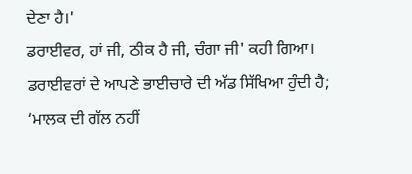ਦੇਣਾ ਹੈ।'
ਡਰਾਈਵਰ, ਹਾਂ ਜੀ, ਠੀਕ ਹੈ ਜੀ, ਚੰਗਾ ਜੀ' ਕਹੀ ਗਿਆ। ਡਰਾਈਵਰਾਂ ਦੇ ਆਪਣੇ ਭਾਈਚਾਰੇ ਦੀ ਅੱਡ ਸਿੱਖਿਆ ਹੁੰਦੀ ਹੈ; ‘ਮਾਲਕ ਦੀ ਗੱਲ ਨਹੀਂ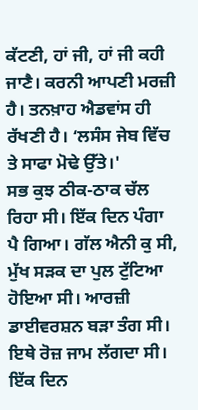ਕੱਟਣੀ, ਹਾਂ ਜੀ, ਹਾਂ ਜੀ ਕਹੀ ਜਾਣੈ। ਕਰਨੀ ਆਪਣੀ ਮਰਜ਼ੀ ਹੈ। ਤਨਖ਼ਾਹ ਐਡਵਾਂਸ ਹੀ ਰੱਖਣੀ ਹੈ। ‘ਲਸੰਸ ਜੇਬ ਵਿੱਚ ਤੇ ਸਾਫਾ ਮੋਢੇ ਉੱਤੇ।'
ਸਭ ਕੁਝ ਠੀਕ-ਠਾਕ ਚੱਲ ਰਿਹਾ ਸੀ। ਇੱਕ ਦਿਨ ਪੰਗਾ ਪੈ ਗਿਆ। ਗੱਲ ਐਨੀ ਕੁ ਸੀ, ਮੁੱਖ ਸੜਕ ਦਾ ਪੁਲ ਟੁੱਟਿਆ ਹੋਇਆ ਸੀ। ਆਰਜ਼ੀ ਡਾਈਵਰਸ਼ਨ ਬੜਾ ਤੰਗ ਸੀ। ਇਥੇ ਰੋਜ਼ ਜਾਮ ਲੱਗਦਾ ਸੀ। ਇੱਕ ਦਿਨ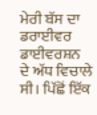ਮੇਰੀ ਬੱਸ ਦਾ ਡਰਾਈਵਰ ਡਾਈਵਰਸ਼ਨ ਦੇ ਅੱਧ ਵਿਚਾਲੇ ਸੀ। ਪਿੱਛੋਂ ਇੱਕ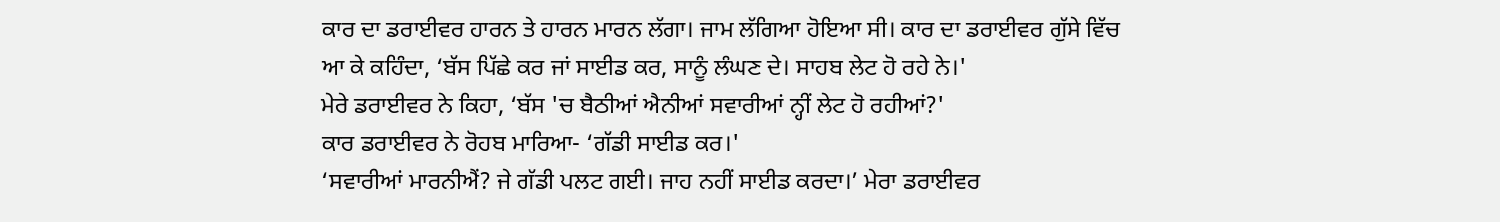ਕਾਰ ਦਾ ਡਰਾਈਵਰ ਹਾਰਨ ਤੇ ਹਾਰਨ ਮਾਰਨ ਲੱਗਾ। ਜਾਮ ਲੱਗਿਆ ਹੋਇਆ ਸੀ। ਕਾਰ ਦਾ ਡਰਾਈਵਰ ਗੁੱਸੇ ਵਿੱਚ ਆ ਕੇ ਕਹਿੰਦਾ, ‘ਬੱਸ ਪਿੱਛੇ ਕਰ ਜਾਂ ਸਾਈਡ ਕਰ, ਸਾਨੂੰ ਲੰਘਣ ਦੇ। ਸਾਹਬ ਲੇਟ ਹੋ ਰਹੇ ਨੇ।'
ਮੇਰੇ ਡਰਾਈਵਰ ਨੇ ਕਿਹਾ, ‘ਬੱਸ 'ਚ ਬੈਠੀਆਂ ਐਨੀਆਂ ਸਵਾਰੀਆਂ ਨ੍ਹੀਂ ਲੇਟ ਹੋ ਰਹੀਆਂ?'
ਕਾਰ ਡਰਾਈਵਰ ਨੇ ਰੋਹਬ ਮਾਰਿਆ- ‘ਗੱਡੀ ਸਾਈਡ ਕਰ।'
‘ਸਵਾਰੀਆਂ ਮਾਰਨੀਐਂ? ਜੇ ਗੱਡੀ ਪਲਟ ਗਈ। ਜਾਹ ਨਹੀਂ ਸਾਈਡ ਕਰਦਾ।’ ਮੇਰਾ ਡਰਾਈਵਰ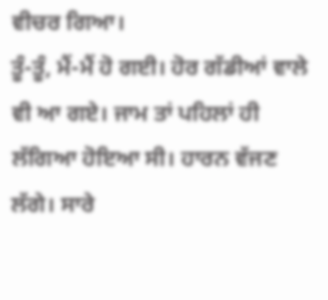ਵੀਚਰ ਗਿਆ।
ਤੂੰ-ਤੂੰ, ਮੈਂ-ਮੈਂ ਹੋ ਗਈ। ਹੋਰ ਗੱਡੀਆਂ ਵਾਲੇ ਵੀ ਆ ਗਏ। ਜਾਮ ਤਾਂ ਪਹਿਲਾਂ ਹੀ ਲੱਗਿਆ ਹੋਇਆ ਸੀ। ਹਾਰਨ ਵੱਜਣ ਲੱਗੇ। ਸਾਰੇ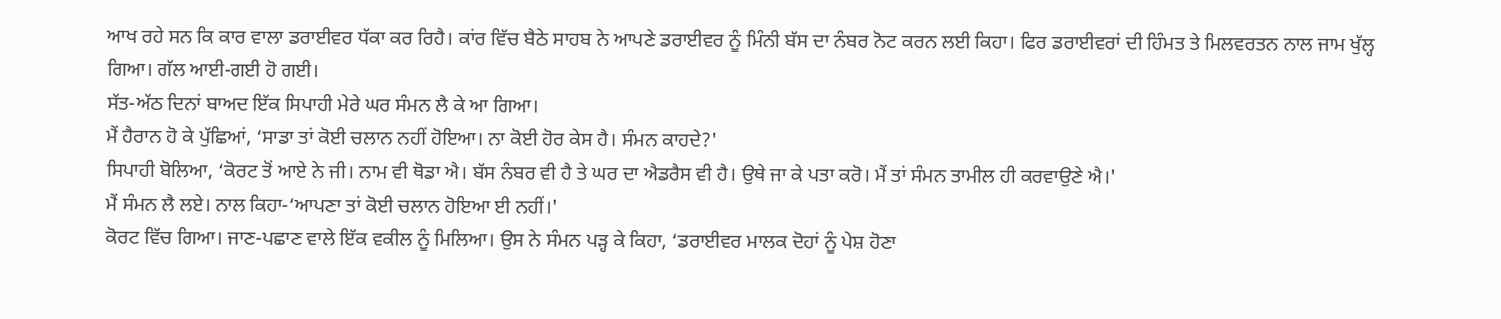ਆਖ ਰਹੇ ਸਨ ਕਿ ਕਾਰ ਵਾਲਾ ਡਰਾਈਵਰ ਧੱਕਾ ਕਰ ਰਿਹੈ। ਕਾਂਰ ਵਿੱਚ ਬੈਠੇ ਸਾਹਬ ਨੇ ਆਪਣੇ ਡਰਾਈਵਰ ਨੂੰ ਮਿੰਨੀ ਬੱਸ ਦਾ ਨੰਬਰ ਨੋਟ ਕਰਨ ਲਈ ਕਿਹਾ। ਫਿਰ ਡਰਾਈਵਰਾਂ ਦੀ ਹਿੰਮਤ ਤੇ ਮਿਲਵਰਤਨ ਨਾਲ ਜਾਮ ਖੁੱਲ੍ਹ ਗਿਆ। ਗੱਲ ਆਈ-ਗਈ ਹੋ ਗਈ।
ਸੱਤ-ਅੱਠ ਦਿਨਾਂ ਬਾਅਦ ਇੱਕ ਸਿਪਾਹੀ ਮੇਰੇ ਘਰ ਸੰਮਨ ਲੈ ਕੇ ਆ ਗਿਆ।
ਮੈਂ ਹੈਰਾਨ ਹੋ ਕੇ ਪੁੱਛਿਆਂ, ‘ਸਾਡਾ ਤਾਂ ਕੋਈ ਚਲਾਨ ਨਹੀਂ ਹੋਇਆ। ਨਾ ਕੋਈ ਹੋਰ ਕੇਸ ਹੈ। ਸੰਮਨ ਕਾਹਦੇ?'
ਸਿਪਾਹੀ ਬੋਲਿਆ, ‘ਕੋਰਟ ਤੋਂ ਆਏ ਨੇ ਜੀ। ਨਾਮ ਵੀ ਥੋਡਾ ਐ। ਬੱਸ ਨੰਬਰ ਵੀ ਹੈ ਤੇ ਘਰ ਦਾ ਐਡਰੈਸ ਵੀ ਹੈ। ਉਥੇ ਜਾ ਕੇ ਪਤਾ ਕਰੋ। ਮੈਂ ਤਾਂ ਸੰਮਨ ਤਾਮੀਲ ਹੀ ਕਰਵਾਉਣੇ ਐ।'
ਮੈਂ ਸੰਮਨ ਲੈ ਲਏ। ਨਾਲ ਕਿਹਾ-‘ਆਪਣਾ ਤਾਂ ਕੋਈ ਚਲਾਨ ਹੋਇਆ ਈ ਨਹੀਂ।'
ਕੋਰਟ ਵਿੱਚ ਗਿਆ। ਜਾਣ-ਪਛਾਣ ਵਾਲੇ ਇੱਕ ਵਕੀਲ ਨੂੰ ਮਿਲਿਆ। ਉਸ ਨੇ ਸੰਮਨ ਪੜ੍ਹ ਕੇ ਕਿਹਾ, ‘ਡਰਾਈਵਰ ਮਾਲਕ ਦੋਹਾਂ ਨੂੰ ਪੇਸ਼ ਹੋਣਾ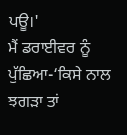ਪਊ।'
ਮੈਂ ਡਰਾਈਵਰ ਨੂੰ ਪੁੱਛਿਆ-‘ਕਿਸੇ ਨਾਲ ਝਗੜਾ ਤਾਂ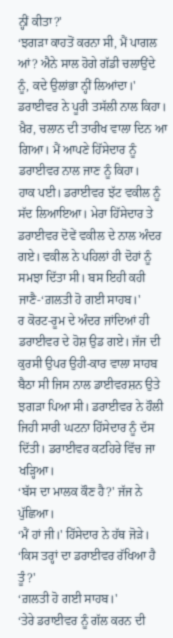ਨ੍ਹੀਂ ਕੀਤਾ?'
‘ਝਗੜਾ ਕਾਹਤੋਂ ਕਰਨਾ ਸੀ, ਮੈਂ ਪਾਗਲ ਆਂ? ਐਨੇ ਸਾਲ ਹੋਗੇ ਗੱਡੀ ਚਲਾਉਂਦੇ ਨੂੰ, ਕਦੇ ਉਲਾਂਭਾ ਨ੍ਹੀਂ ਲਿਆਂਦਾ।' ਡਰਾਈਵਰ ਨੇ ਪੂਰੀ ਤਸੱਲੀ ਨਾਲ ਕਿਹਾ।
ਖ਼ੈਰ, ਚਲਾਨ ਦੀ ਤਾਰੀਖ ਵਾਲਾ ਦਿਨ ਆ ਗਿਆ। ਮੈਂ ਆਪਣੇ ਹਿੱਸੇਦਾਰ ਨੂੰ ਡਰਾਈਵਰ ਨਾਲ ਜਾਣ ਨੂੰ ਕਿਹਾ।
ਹਾਕ ਪਈ। ਡਰਾਈਵਰ ਝੱਟ ਵਕੀਲ ਨੂੰ ਸੱਦ ਲਿਆਇਆ। ਮੇਰਾ ਹਿੱਸੇਦਾਰ ਤੇ ਡਰਾਈਵਰ ਦੋਵੇਂ ਵਕੀਲ ਦੇ ਨਾਲ ਅੰਦਰ ਗਏ। ਵਕੀਲ ਨੇ ਪਹਿਲਾਂ ਹੀ ਦੋਹਾਂ ਨੂੰ ਸਮਝਾ ਦਿੱਤਾ ਸੀ। ਬਸ ਇਹੀ ਕਹੀ ਜਾਣੈ-‘ਗ਼ਲਤੀ ਹੋ ਗਈ ਸਾਹਬ।'
ਰ ਕੋਰਟ-ਰੂਮ ਦੇ ਅੰਦਰ ਜਾਂਦਿਆਂ ਹੀ ਡਰਾਈਵਰ ਦੇ ਹੋਸ਼ ਉਡ ਗਏ। ਜੱਜ ਦੀ ਕੁਰਸੀ ਉਪਰ ਉਹੀ-ਕਾਰ ਵਾਲਾ ਸਾਹਬ ਬੈਠਾ ਸੀ ਜਿਸ ਨਾਲ ਡਾਈਵਰਸ਼ਨ ਉਤੇ ਝਗੜਾ ਪਿਆ ਸੀ। ਡਰਾਈਵਰ ਨੇ ਹੌਲੀ ਜਿਹੀ ਸਾਰੀ ਘਟਨਾ ਹਿੱਸੇਦਾਰ ਨੂੰ ਦੱਸ ਦਿੱਤੀ। ਡਰਾਈਵਰ ਕਟਹਿਰੇ ਵਿੱਚ ਜਾ ਖੜ੍ਹਿਆ।
‘ਬੱਸ ਦਾ ਮਾਲਕ ਕੌਣ ਹੈ?' ਜੱਜ ਨੇ ਪੁੱਛਿਆ।
‘ਮੈਂ ਹਾਂ ਜੀ।' ਹਿੱਸੇਦਾਰ ਨੇ ਹੱਥ ਜੋੜੇ।
‘ਕਿਸ ਤਰ੍ਹਾਂ ਦਾ ਡਰਾਈਵਰ ਰੱਖਿਆ ਹੈ ਤੂੰ?'
‘ਗ਼ਲਤੀ ਹੋ ਗਈ ਸਾਹਬ।'
‘ਤੇਰੇ ਡਰਾਈਵਰ ਨੂੰ ਗੱਲ ਕਰਨ ਦੀ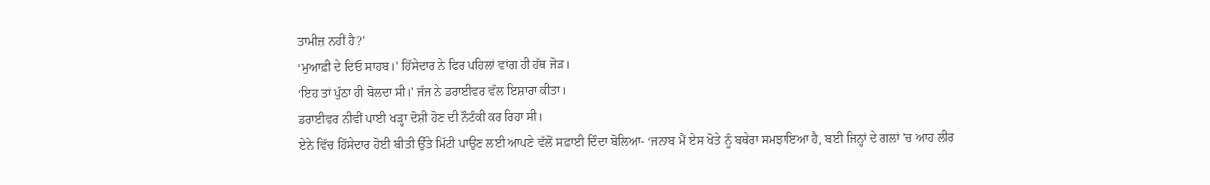ਤਾਮੀਜ਼ ਨਹੀਂ ਹੈ?'
‘ਮੁਆਫ਼ੀ ਦੇ ਦਿਓ ਸਾਹਬ।' ਹਿੱਸੇਦਾਰ ਨੇ ਫਿਰ ਪਹਿਲਾਂ ਵਾਂਗ ਹੀ ਹੱਥ ਜੋੜ।
‘ਇਹ ਤਾਂ ਪੁੱਠਾ ਹੀ ਬੋਲਦਾ ਸੀ।' ਜੱਜ ਨੇ ਡਰਾਈਵਰ ਵੱਲ ਇਸ਼ਾਰਾ ਕੀਤਾ।
ਡਰਾਈਵਰ ਨੀਵੀਂ ਪਾਈ ਖੜ੍ਹਾ ਦੋਸ਼ੀ ਹੋਣ ਦੀ ਨੌਟੰਕੀ ਕਰ ਰਿਹਾ ਸੀ।
ਏਨੇ ਵਿੱਚ ਹਿੱਸੇਦਾਰ ਹੋਈ ਬੀਤੀ ਉੱਤੇ ਮਿੱਟੀ ਪਾਉਣ ਲਈ ਆਪਣੇ ਵੱਲੋਂ ਸਫ਼ਾਈ ਦਿੰਦਾ ਬੋਲਿਆ- ‘ਜਨਾਬ ਮੈਂ ਏਸ ਖੋਤੇ ਨੂੰ ਬਥੇਰਾ ਸਮਝਾਇਆ ਹੈ, ਬਈ ਜਿਨ੍ਹਾਂ ਦੇ ਗਲਾਂ 'ਚ ਆਹ ਲੀਰ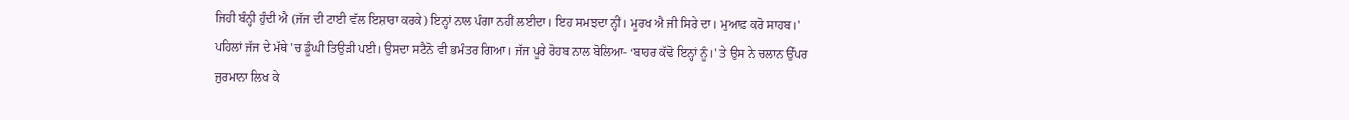ਜਿਹੀ ਬੰਨ੍ਹੀ ਹੁੰਦੀ ਐ (ਜੱਜ ਦੀ ਟਾਈ ਵੱਲ ਇਸ਼ਾਰਾ ਕਰਕੇ) ਇਨ੍ਹਾਂ ਨਾਲ ਪੰਗਾ ਨਹੀਂ ਲਈਦਾ। ਇਹ ਸਮਝਦਾ ਨ੍ਹੀਂ। ਮੂਰਖ ਐ ਜੀ ਸਿਰੇ ਦਾ। ਮੁਆਫ਼ ਕਰੋ ਸਾਹਬ।'
ਪਹਿਲਾਂ ਜੱਜ ਦੇ ਮੱਥੇ 'ਚ ਡੂੰਘੀ ਤਿਉੜੀ ਪਈ। ਉਸਦਾ ਸਟੈਨੋ ਵੀ ਭਮੰਤਰ ਗਿਆ। ਜੱਜ ਪੂਰੇ ਰੋਹਬ ਨਾਲ ਬੋਲਿਆ- ‘ਬਾਹਰ ਕੱਢੋ ਇਨ੍ਹਾਂ ਨੂੰ।' ਤੇ ਉਸ ਨੇ ਚਲਾਨ ਉੱਪਰ ਜੁਰਮਾਨਾ ਲਿਖ ਕੇ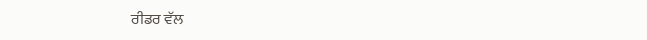ਰੀਡਰ ਵੱਲ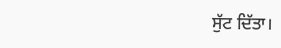ਸੁੱਟ ਦਿੱਤਾ।